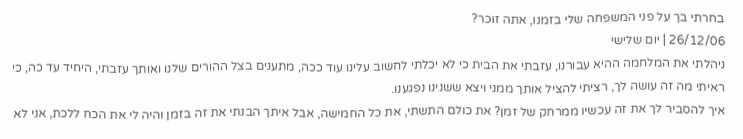בחרתי בך על פני המשפחה שלי בזמנו, אתה זוכר?
26/12/06 | יום שלישי
ניהלתי את המלחמה ההיא עבורנו, עזבתי את הבית כי לא יכלתי לחשוב עלינו עוד ככה, מתענים בצל ההורים שלנו ואותך עזבתי, היחיד עד כה, כי ראיתי מה זה עושה לך, רציתי להציל אותך ממני ויצא ששנינו נפגענו.
איך להסביר לך את זה עכשיו ממרחק של זמן? את כולם התשתי, את כל החמישה, אבל איתך הבנתי את זה בזמן והיה לי את הכח ללכת, אני לא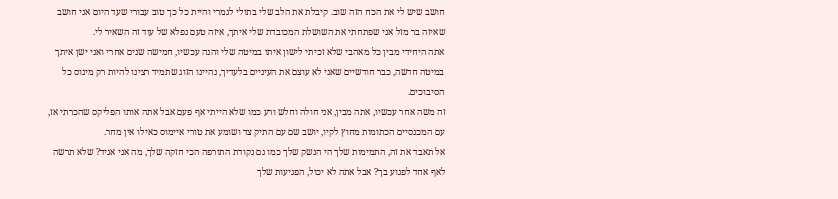חושב שיש לי את הכח הזה שוב. קיבלת את הלב שלי בתולי לגמרי והיית כל כך טוב עבורי שעד היום אני חושב שאיזה בר מזל אני שפתחתי את השושלת המכובדת שלי איתך, איזה טעם נפלא של עוד זה השאיר לי.
אתה היחידי מבין כל מאהבי שלא זכיתי לישון איתו במיטה שלי והנה עכשיו, חמישה שנים אחרי ואני ישן איתך במיטה חדשה, כבר חודשיים שאני לא עוצם את העיניים בלעדיך, נהיינו הזוג שתמיד רצינו להיות רק מינוס כל הסיבוכים.
זה משה אחר עכשיו, אתה מבין, אני חולה וחלש ורע כמו שלא הייתי אף פעם אבל אתה אותו הפליקס שהכרתי אז, עם המכנסיים הכתומות מחוץ לקיו, יושב שם עם התיק צד ושומע את טורי איימוס כאילו אין מחר.
אל תאבד את זה, התמימות שלך הי הנשק שלך כמו גם נקודת התורפה הכי חזקה שלך, מה אני אגיד? שלא תרשה לאף אחד לפגוע בך? אבל אתה לא יכול, הפגיעות שלך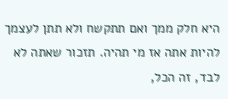היא חלק ממך ואם תתקשח ולא תתן לעצמך להיות אתה אז מי תהיה. תזכור שאתה לא לבד, זה הכל,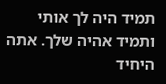תמיד היה לך אותי ותמיד אהיה שלך. אתה היחיד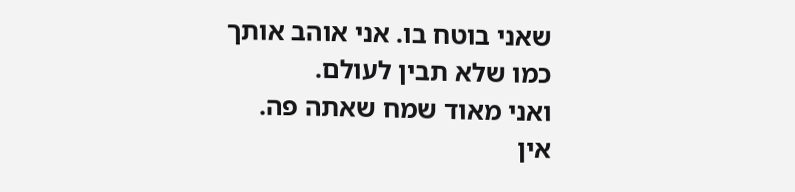שאני בוטח בו. אני אוהב אותך כמו שלא תבין לעולם.
ואני מאוד שמח שאתה פה.
אין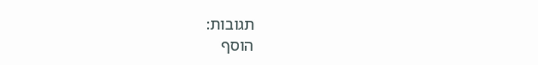תגובות:
הוסף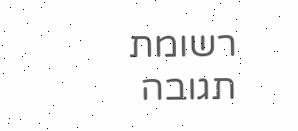רשומת תגובה